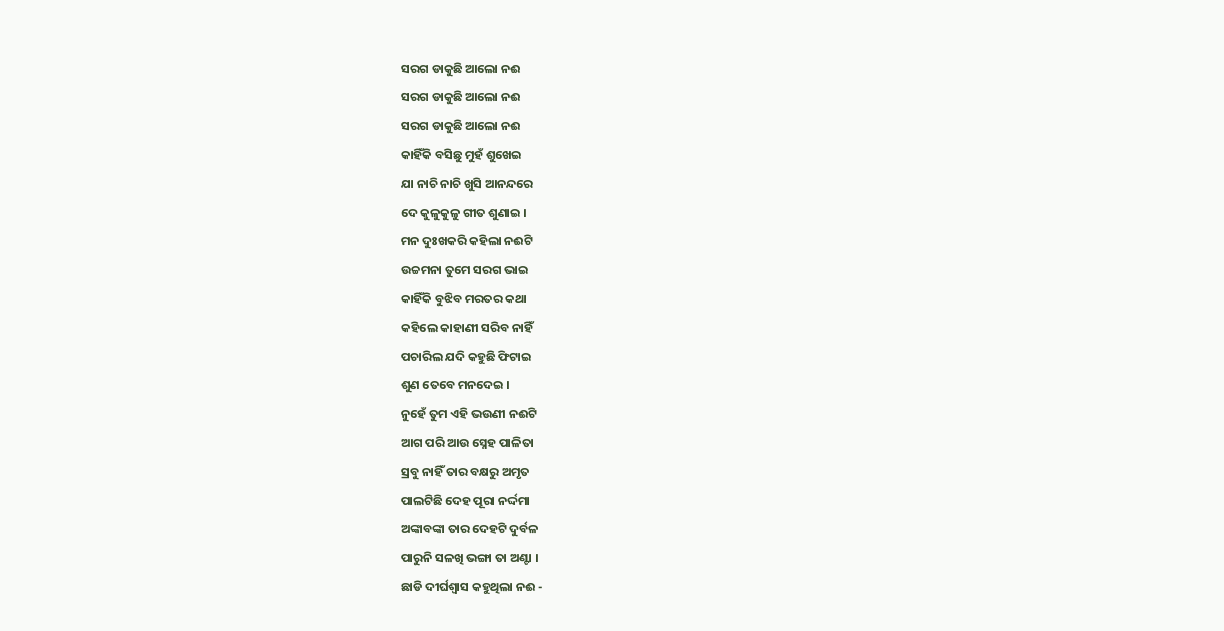ସରଗ ଡାକୁଛି ଆଲୋ ନଈ
ସରଗ ଡାକୁଛି ଆଲୋ ନଈ
ସରଗ ଡାକୁଛି ଆଲୋ ନଈ
କାହିଁକି ବସିଛୁ ମୁହଁ ଶୁଖେଇ
ଯା ନାଚି ନାଚି ଖୁସି ଆନନ୍ଦରେ
ଦେ କୁଳୁକୁଳୁ ଗୀତ ଶୁଣାଇ ।
ମନ ଦୁଃଖକରି କହିଲା ନଈଟି
ଉଚ୍ଚମନା ତୁମେ ସରଗ ଭାଇ
କାହିଁକି ବୁଝିବ ମରତର କଥା
କହିଲେ କାହାଣୀ ସରିବ ନାହିଁ
ପଚାରିଲ ଯଦି କହୁଛି ଫିଟାଇ
ଶୁଣ ତେବେ ମନଦେଇ ।
ନୁହେଁ ତୁମ ଏହି ଭଉଣୀ ନଈଟି
ଆଗ ପରି ଆଉ ସ୍ନେହ ପାଳିତା
ସ୍ରବୁ ନାହିଁ ତାର ବକ୍ଷରୁ ଅମୃତ
ପାଲଟିଛି ଦେହ ପୂରା ନର୍ଦ୍ଦମା
ଅଙ୍କାବଙ୍କା ତାର ଦେହଟି ଦୁର୍ବଳ
ପାରୁନି ସଳଖି ଭଙ୍ଗା ତା ଅଣ୍ଟା ।
ଛାଡି ଦୀର୍ଘଶ୍ବାସ କହୁଥିଲା ନଈ -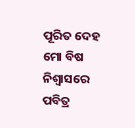ପୂରିତ ଦେହ ମୋ ବିଷ ନିଶ୍ବାସରେ
ପବିତ୍ର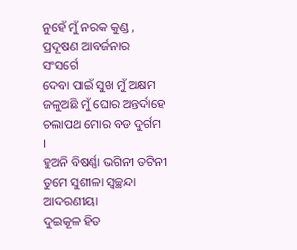ନୁହେଁ ମୁଁ ନରକ କୁଣ୍ଡ ,
ପ୍ରଦୂଷଣ ଆବର୍ଜନାର ସଂସର୍ଗେ
ଦେବା ପାଇଁ ସୁଖ ମୁଁ ଅକ୍ଷମ
ଜଳୁଅଛି ମୁଁ ଘୋର ଅନ୍ତର୍ଦାହେ
ଚଲାପଥ ମୋର ବଡ ଦୁର୍ଗମ ।
ହୁଅନି ବିଷର୍ଣ୍ଣା ଭଗିନୀ ତଟିନୀ
ତୁମେ ସୁଶୀଳା ସ୍ବଚ୍ଛନ୍ଦା ଆଦରଣୀୟା
ଦୁଇକୂଳ ହିତ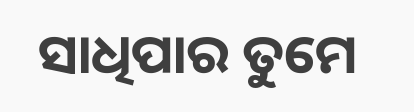ସାଧିପାର ତୁମେ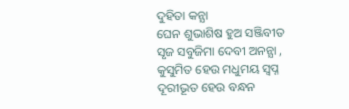ଦୁହିତା କନ୍ଯା
ଘେନ ଶୁଭାଶିଷ ହୁଅ ସଞ୍ଜିବୀତ
ସୃଜ ସବୁଜିମା ଦେବୀ ଅନନ୍ଯା ,
କୁସୁମିତ ହେଉ ମଧୁମୟ ସ୍ବପ୍ନ
ଦୂରୀଭୂତ ହେଉ ବନ୍ଧନ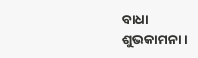ବାଧା
ଶୁଭକାମନା ।